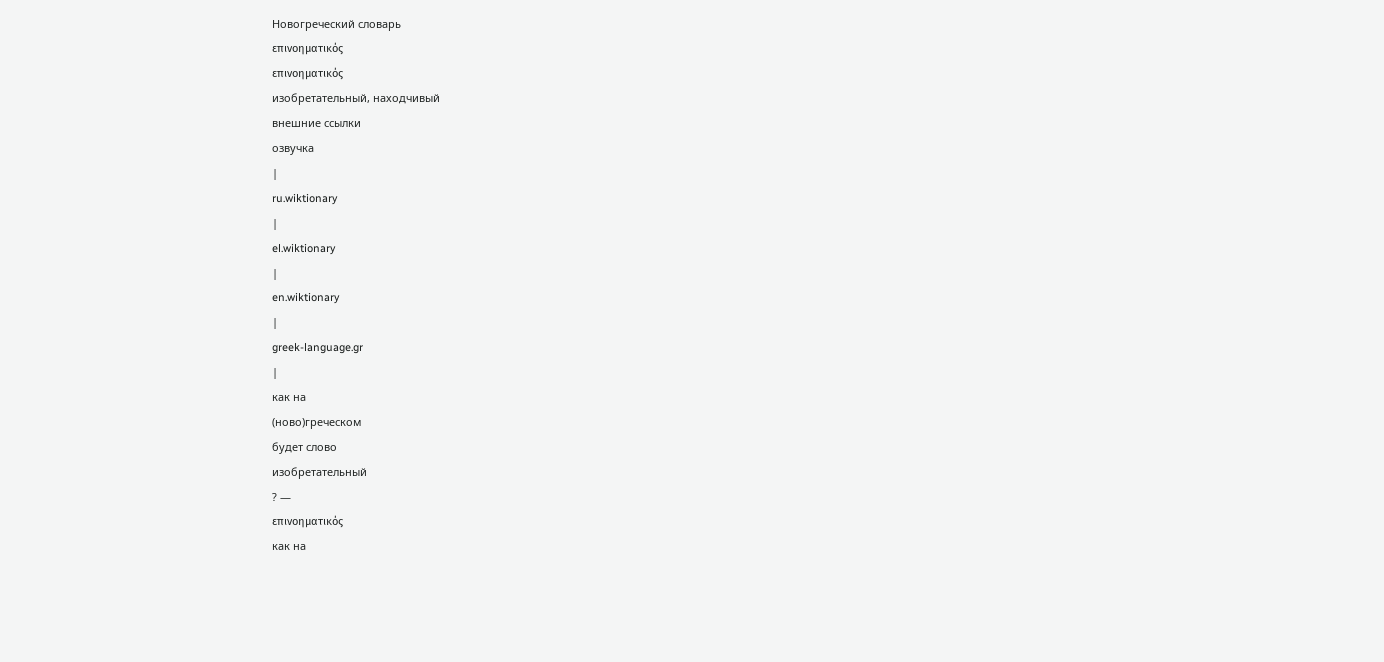Новогреческий словарь
επινοηματικός
επινοηματικός
изобретательный, находчивый
внешние ссылки
озвучка
|
ru.wiktionary
|
el.wiktionary
|
en.wiktionary
|
greek-language.gr
|
как на
(ново)греческом
будет слово
изобретательный
? —
επινοηματικός
как на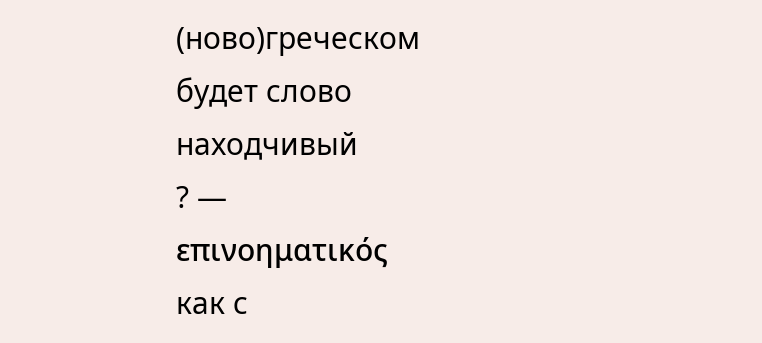(ново)греческом
будет слово
находчивый
? —
επινοηματικός
как с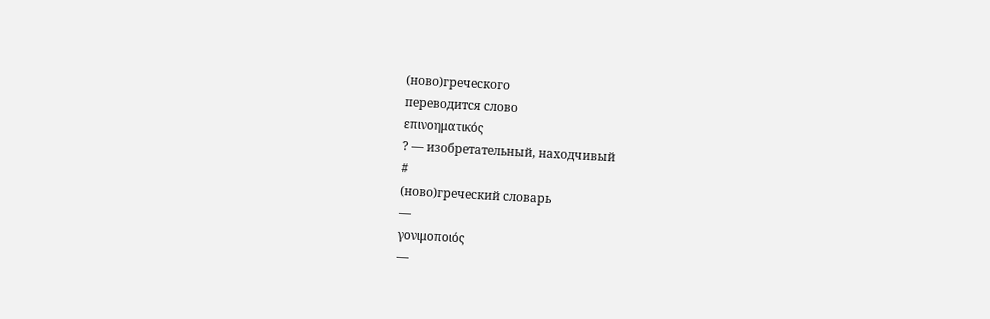(ново)греческого
переводится слово
επινοηματικός
? — изобретательный, находчивый
#
(ново)греческий словарь
—
γονιμοποιός
—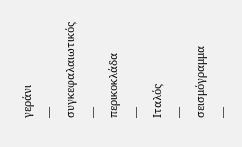γεράνι
—
συγκεφαλαιωτικός
—
περικοκλάδα
—
Ιταλός
—
σεισμόγραμμα
—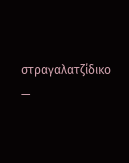στραγαλατζίδικο
—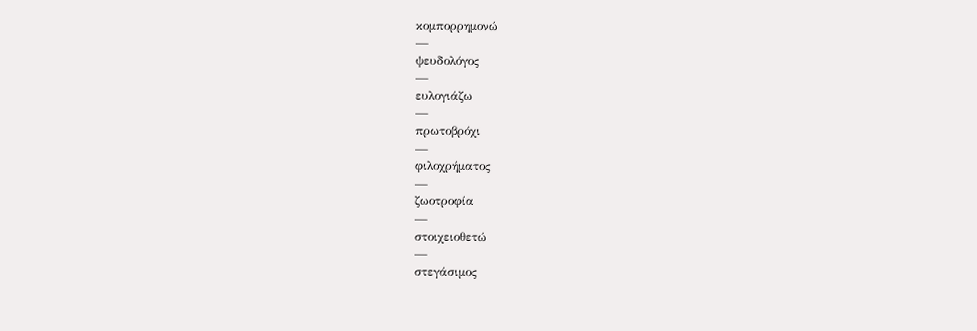κομπορρημονώ
—
ψευδολόγος
—
ευλογιάζω
—
πρωτοβρόχι
—
φιλοχρήματος
—
ζωοτροφία
—
στοιχειοθετώ
—
στεγάσιμος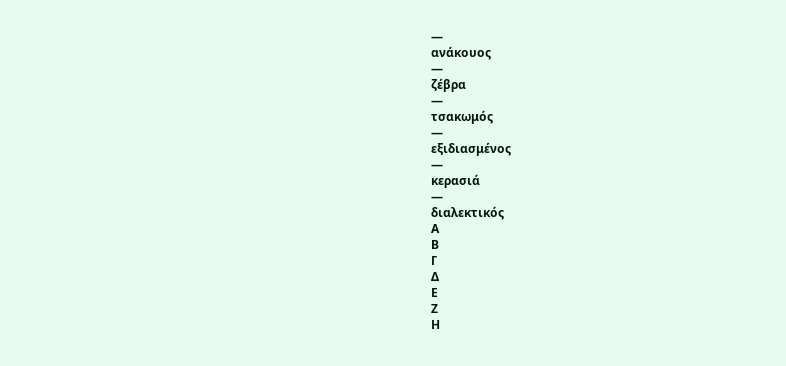—
ανάκουος
—
ζέβρα
—
τσακωμός
—
εξιδιασμένος
—
κερασιά
—
διαλεκτικός
Α
Β
Γ
Δ
Ε
Ζ
Η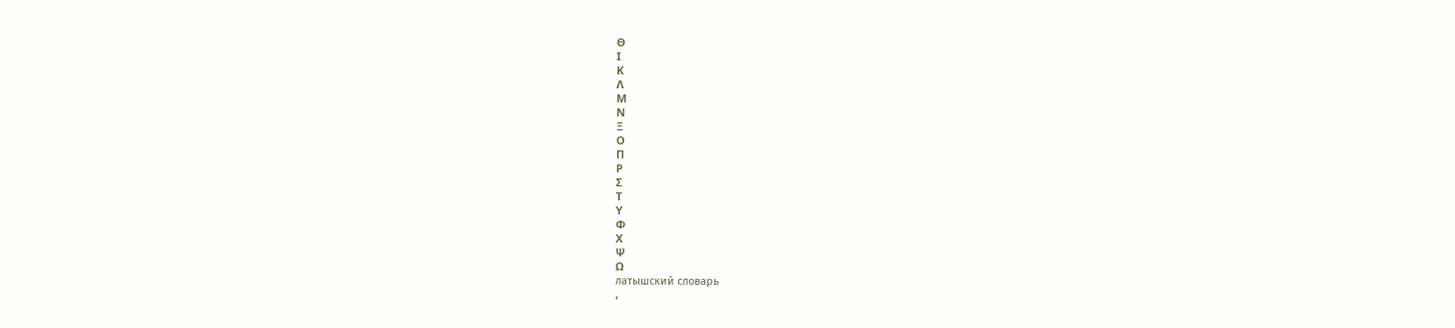Θ
Ι
Κ
Λ
Μ
Ν
Ξ
Ο
Π
Ρ
Σ
Τ
Υ
Φ
Χ
Ψ
Ω
латышский словарь
,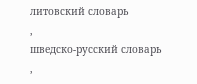литовский словарь
,
шведско-русский словарь
,